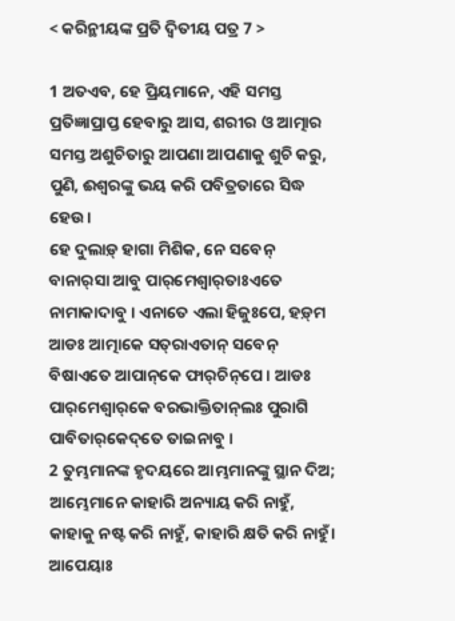< କରିନ୍ଥୀୟଙ୍କ ପ୍ରତି ଦ୍ୱିତୀୟ ପତ୍ର 7 >

1 ଅତଏବ, ହେ ପ୍ରିୟମାନେ, ଏହି ସମସ୍ତ ପ୍ରତିଜ୍ଞାପ୍ରାପ୍ତ ହେବାରୁ ଆସ, ଶରୀର ଓ ଆତ୍ମାର ସମସ୍ତ ଅଶୁଚିତାରୁ ଆପଣା ଆପଣାକୁ ଶୁଚି କରୁ, ପୁଣି, ଈଶ୍ବରଙ୍କୁ ଭୟ କରି ପବିତ୍ରତାରେ ସିଦ୍ଧ ହେଉ।
ହେ ଦୁଲାଡ଼୍‌ ହାଗା ମିଶିକ, ନେ ସବେନ୍‌ ବାନାର୍‌ସା ଆବୁ ପାର୍‌ମେଶ୍ୱାର୍‌ତାଃଏତେ ନାମାକାଦାବୁ । ଏନାତେ ଏଲା ହିଜୁଃପେ, ହଡ଼୍‌ମ ଆଡଃ ଆତ୍ମାକେ ସତ୍‌ରାଏତାନ୍‌ ସବେନ୍‌ ବିଷାଏତେ ଆପାନ୍‌କେ ଫାର୍‌ଚିନ୍‌ପେ । ଆଡଃ ପାର୍‌ମେଶ୍ୱାର୍‌କେ ବରଭାକ୍ତିତାନ୍‌ଲଃ ପୁରାଗି ପାବିତାର୍‌କେଦ୍‌ତେ ତାଇନାବୁ ।
2 ତୁମ୍ଭମାନଙ୍କ ହୃଦୟରେ ଆମ୍ଭମାନଙ୍କୁ ସ୍ଥାନ ଦିଅ; ଆମ୍ଭେମାନେ କାହାରି ଅନ୍ୟାୟ କରି ନାହୁଁ, କାହାକୁ ନଷ୍ଟ କରି ନାହୁଁ, କାହାରି କ୍ଷତି କରି ନାହୁଁ।
ଆପେୟାଃ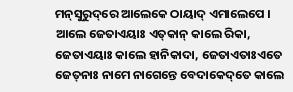ମନ୍‌ସୁରୁଦ୍‌ରେ ଆଲେକେ ଠାୟାଦ୍‌ ଏମାଲେପେ । ଆଲେ ଜେତାଏୟାଃ ଏତ୍‌କାନ୍‌ କାଲେ ରିକା, ଜେତାଏୟାଃ କାଲେ ହାନିକାଦା, ଜେତାଏତାଃଏତେ ଜେତ୍‌ନାଃ ନାମେ ନାଗେନ୍ତେ ବେଦାକେଦ୍‌ତେ କାଲେ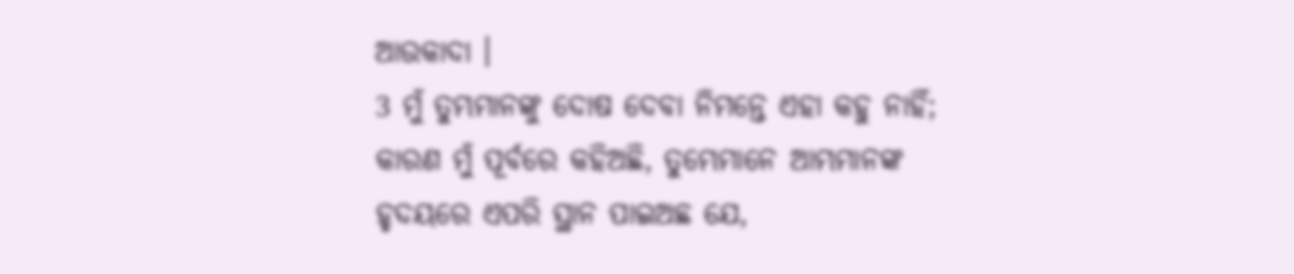ଆଉକାଦା ।
3 ମୁଁ ତୁମ୍ଭମାନଙ୍କୁ ଦୋଷ ଦେବା ନିମନ୍ତେ ଏହା କହୁ ନାହିଁ; କାରଣ ମୁଁ ପୂର୍ବରେ କହିଅଛି, ତୁମ୍ଭେମାନେ ଆମ୍ଭମାନଙ୍କ ହୃଦୟରେ ଏପରି ସ୍ଥାନ ପାଇଅଛ ଯେ,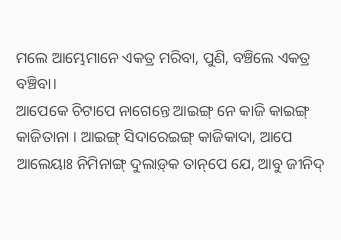ମଲେ ଆମ୍ଭେମାନେ ଏକତ୍ର ମରିବା, ପୁଣି, ବଞ୍ଚିଲେ ଏକତ୍ର ବଞ୍ଚିବା।
ଆପେକେ ଚିଟାପେ ନାଗେନ୍ତେ ଆଇଙ୍ଗ୍‌ ନେ କାଜି କାଇଙ୍ଗ୍‌ କାଜିତାନା । ଆଇଙ୍ଗ୍‌ ସିଦାରେଇଙ୍ଗ୍‌ କାଜିକାଦା, ଆପେ ଆଲେୟାଃ ନିମିନାଙ୍ଗ୍‌ ଦୁଲାଡ଼୍‌କ ତାନ୍‌ପେ ଯେ, ଆବୁ ଜୀନିଦ୍‌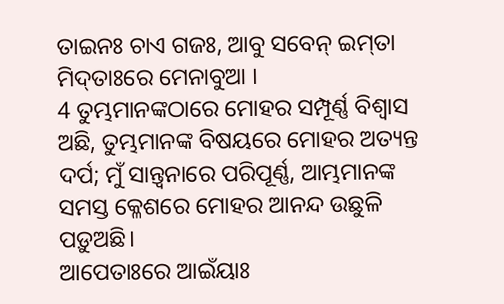ତାଇନଃ ଚାଏ ଗଜଃ, ଆବୁ ସବେନ୍‌ ଇମ୍‌ତା ମିଦ୍‌ତାଃରେ ମେନାବୁଆ ।
4 ତୁମ୍ଭମାନଙ୍କଠାରେ ମୋହର ସମ୍ପୂର୍ଣ୍ଣ ବିଶ୍ୱାସ ଅଛି, ତୁମ୍ଭମାନଙ୍କ ବିଷୟରେ ମୋହର ଅତ୍ୟନ୍ତ ଦର୍ପ; ମୁଁ ସାନ୍ତ୍ୱନାରେ ପରିପୂର୍ଣ୍ଣ, ଆମ୍ଭମାନଙ୍କ ସମସ୍ତ କ୍ଳେଶରେ ମୋହର ଆନନ୍ଦ ଉଛୁଳି ପଡ଼ୁଅଛି।
ଆପେତାଃରେ ଆଇଁୟାଃ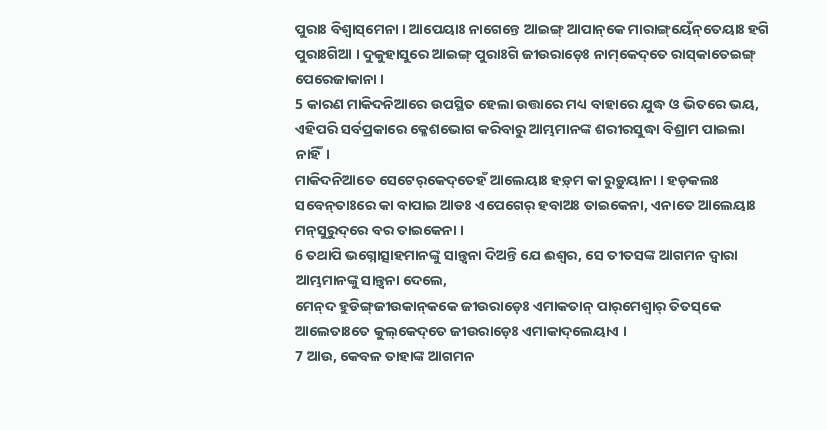ପୁରାଃ ବିଶ୍ୱାସ୍‌ମେନା । ଆପେୟାଃ ନାଗେନ୍ତେ ଆଇଙ୍ଗ୍‌ ଆପାନ୍‌କେ ମାରାଙ୍ଗ୍‌ୟେଁନ୍‌ତେୟାଃ ହଗି ପୁରାଃଗିଆ । ଦୁକୁହାସୁରେ ଆଇଙ୍ଗ୍‌ ପୁରାଃଗି ଜୀଉରାଡ଼େଃ ନାମ୍‌କେଦ୍‌ତେ ରାସ୍‌କାତେଇଙ୍ଗ୍‌ ପେରେଜାକାନା ।
5 କାରଣ ମାକିଦନିଆରେ ଉପସ୍ଥିତ ହେଲା ଉତ୍ତାରେ ମଧ୍ୟ ବାହାରେ ଯୁଦ୍ଧ ଓ ଭିତରେ ଭୟ, ଏହିପରି ସର୍ବପ୍ରକାରେ କ୍ଳେଶଭୋଗ କରିବାରୁ ଆମ୍ଭମାନଙ୍କ ଶରୀରସୁଦ୍ଧା ବିଶ୍ରାମ ପାଇଲା ନାହିଁ।
ମାକିଦନିଆତେ ସେଟେର୍‌କେଦ୍‌ତେହଁ ଆଲେୟାଃ ହଡ଼୍‌ମ କା ରୁଡ଼ୁୟାନା । ହଡ଼କଲଃ ସବେନ୍‌ତାଃରେ କା ବାପାଇ ଆଡଃ ଏପେଗେର୍‌ ହବାଅଃ ତାଇକେନା, ଏନାତେ ଆଲେୟାଃ ମନ୍‌ସୁରୁଦ୍‌ରେ ବର ତାଇକେନା ।
6 ତଥାପି ଭଗ୍ନୋତ୍ସାହମାନଙ୍କୁ ସାନ୍ତ୍ୱନା ଦିଅନ୍ତି ଯେ ଈଶ୍ବର, ସେ ତୀତସଙ୍କ ଆଗମନ ଦ୍ୱାରା ଆମ୍ଭମାନଙ୍କୁ ସାନ୍ତ୍ୱନା ଦେଲେ,
ମେନ୍‌ଦ ହୁଡିଙ୍ଗ୍‌ଜୀଉକାନ୍‌କକେ ଜୀଉରାଡ଼େଃ ଏମାକତାନ୍‌ ପାର୍‌ମେଶ୍ୱାର୍‌ ତିତସ୍‌କେ ଆଲେତାଃତେ କୁଲ୍‌କେଦ୍‌ତେ ଜୀଉରାଡ଼େଃ ଏମାକାଦ୍‌ଲେୟାଏ ।
7 ଆଉ, କେବଳ ତାହାଙ୍କ ଆଗମନ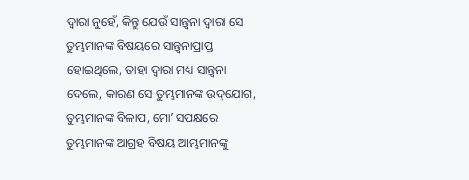ଦ୍ୱାରା ନୁହେଁ, କିନ୍ତୁ ଯେଉଁ ସାନ୍ତ୍ୱନା ଦ୍ୱାରା ସେ ତୁମ୍ଭମାନଙ୍କ ବିଷୟରେ ସାନ୍ତ୍ୱନାପ୍ରାପ୍ତ ହୋଇଥିଲେ, ତାହା ଦ୍ୱାରା ମଧ୍ୟ ସାନ୍ତ୍ୱନା ଦେଲେ, କାରଣ ସେ ତୁମ୍ଭମାନଙ୍କ ଉଦ୍‌ଯୋଗ, ତୁମ୍ଭମାନଙ୍କ ବିଳାପ, ମୋʼ ସପକ୍ଷରେ ତୁମ୍ଭମାନଙ୍କ ଆଗ୍ରହ ବିଷୟ ଆମ୍ଭମାନଙ୍କୁ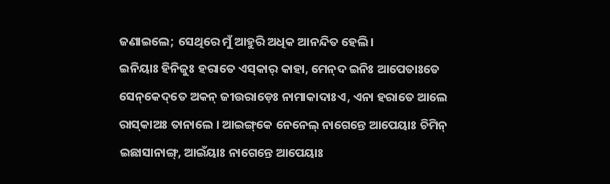ଜଣାଇଲେ; ସେଥିରେ ମୁଁ ଆହୁରି ଅଧିକ ଆନନ୍ଦିତ ହେଲି।
ଇନିୟାଃ ହିନିଜୁଃ ହରାତେ ଏସ୍‌କାର୍‌ କାହା, ମେନ୍‌ଦ ଇନିଃ ଆପେତାଃତେ ସେନ୍‌କେଦ୍‌ତେ ଅକନ୍‌ ଜୀଉରାଡ଼େଃ ନାମାକାଦାଃଏ, ଏନା ହରାତେ ଆଲେ ରାସ୍‌କାଅଃ ତାନାଲେ । ଆଇଙ୍ଗ୍‌କେ ନେନେଲ୍‌ ନାଗେନ୍ତେ ଆପେୟାଃ ଚିମିନ୍‌ ଇଛାସାନାଙ୍ଗ୍‌, ଆଇଁୟାଃ ନାଗେନ୍ତେ ଆପେୟାଃ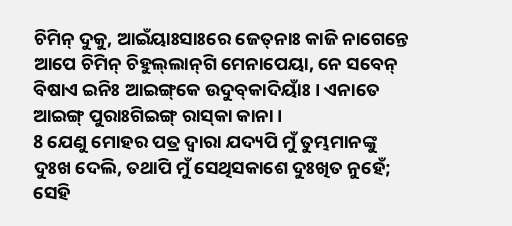ଚିମିନ୍‌ ଦୁକୁ, ଆଇଁୟାଃସାଃରେ ଜେତ୍‌ନାଃ କାଜି ନାଗେନ୍ତେ ଆପେ ଚିମିନ୍‌ ଚିହୁଲ୍‌ଲାନ୍‌ଗି ମେନାପେୟା, ନେ ସବେନ୍‌ ବିଷାଏ ଇନିଃ ଆଇଙ୍ଗ୍‌କେ ଉଦୁବ୍‌କାଦିୟାଁଃ । ଏନାତେ ଆଇଙ୍ଗ୍‌ ପୁରାଃଗିଇଙ୍ଗ୍‌ ରାସ୍‌କା କାନା ।
8 ଯେଣୁ ମୋହର ପତ୍ର ଦ୍ୱାରା ଯଦ୍ୟପି ମୁଁ ତୁମ୍ଭମାନଙ୍କୁ ଦୁଃଖ ଦେଲି, ତଥାପି ମୁଁ ସେଥିସକାଶେ ଦୁଃଖିତ ନୁହେଁ; ସେହି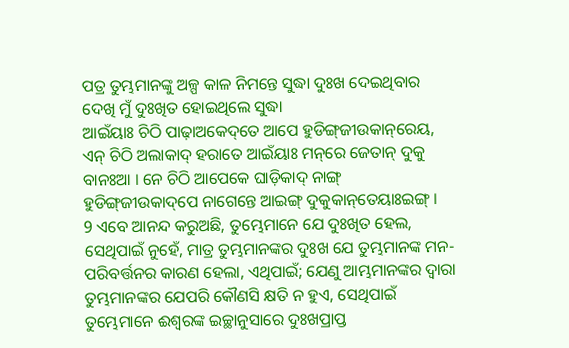ପତ୍ର ତୁମ୍ଭମାନଙ୍କୁ ଅଳ୍ପ କାଳ ନିମନ୍ତେ ସୁଦ୍ଧା ଦୁଃଖ ଦେଇଥିବାର ଦେଖି ମୁଁ ଦୁଃଖିତ ହୋଇଥିଲେ ସୁଦ୍ଧା
ଆଇଁୟାଃ ଚିଠି ପାଢ଼ାଅକେଦ୍‌ତେ ଆପେ ହୁଡିଙ୍ଗ୍‌ଜୀଉକାନ୍‌ରେୟ, ଏନ୍‌ ଚିଠି ଅଲାକାଦ୍‌ ହରାତେ ଆଇଁୟାଃ ମନ୍‌ରେ ଜେତାନ୍‌ ଦୁକୁ ବାନଃଆ । ନେ ଚିଠି ଆପେକେ ଘାଡ଼ିକାଦ୍‌ ନାଙ୍ଗ୍‌ ହୁଡିଙ୍ଗ୍‌ଜୀଉକାଦ୍‌ପେ ନାଗେନ୍ତେ ଆଇଙ୍ଗ୍‌ ଦୁକୁକାନ୍‌ତେୟାଃଇଙ୍ଗ୍‌ ।
9 ଏବେ ଆନନ୍ଦ କରୁଅଛି, ତୁମ୍ଭେମାନେ ଯେ ଦୁଃଖିତ ହେଲ, ସେଥିପାଇଁ ନୁହେଁ, ମାତ୍ର ତୁମ୍ଭମାନଙ୍କର ଦୁଃଖ ଯେ ତୁମ୍ଭମାନଙ୍କ ମନ-ପରିବର୍ତ୍ତନର କାରଣ ହେଲା, ଏଥିପାଇଁ; ଯେଣୁ ଆମ୍ଭମାନଙ୍କର ଦ୍ୱାରା ତୁମ୍ଭମାନଙ୍କର ଯେପରି କୌଣସି କ୍ଷତି ନ ହୁଏ, ସେଥିପାଇଁ ତୁମ୍ଭେମାନେ ଈଶ୍ବରଙ୍କ ଇଚ୍ଛାନୁସାରେ ଦୁଃଖପ୍ରାପ୍ତ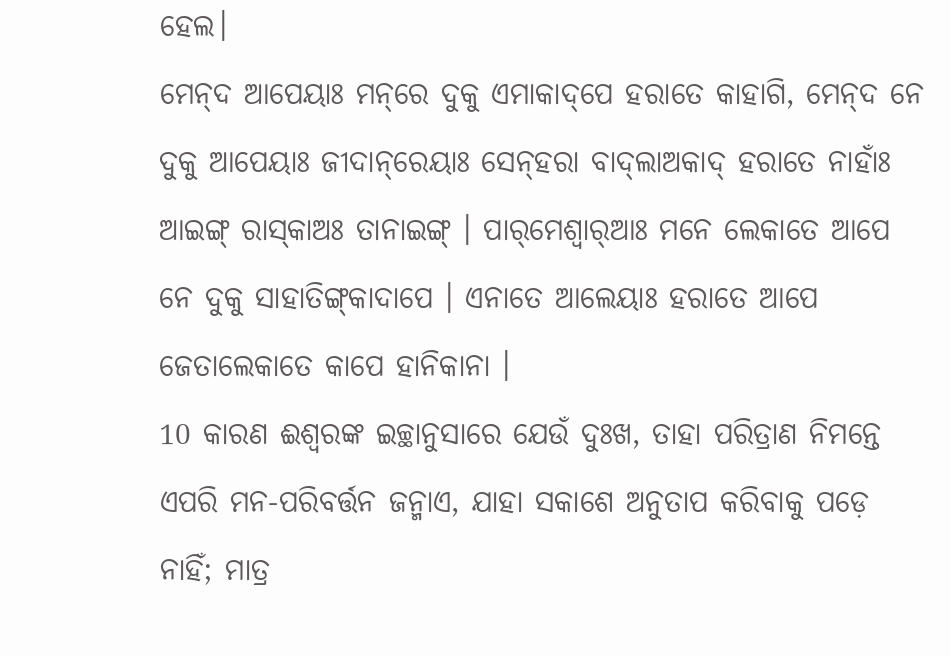ହେଲ।
ମେନ୍‌ଦ ଆପେୟାଃ ମନ୍‌ରେ ଦୁକୁ ଏମାକାଦ୍‌ପେ ହରାତେ କାହାଗି, ମେନ୍‌ଦ ନେ ଦୁକୁ ଆପେୟାଃ ଜୀଦାନ୍‌ରେୟାଃ ସେନ୍‌ହରା ବାଦ୍‌ଲାଅକାଦ୍‌ ହରାତେ ନାହାଁଃ ଆଇଙ୍ଗ୍‌ ରାସ୍‌କାଅଃ ତାନାଇଙ୍ଗ୍‌ । ପାର୍‌ମେଶ୍ୱାର୍‌ଆଃ ମନେ ଲେକାତେ ଆପେ ନେ ଦୁକୁ ସାହାତିଙ୍ଗ୍‌କାଦାପେ । ଏନାତେ ଆଲେୟାଃ ହରାତେ ଆପେ ଜେତାଲେକାତେ କାପେ ହାନିକାନା ।
10 କାରଣ ଈଶ୍ବରଙ୍କ ଇଚ୍ଛାନୁସାରେ ଯେଉଁ ଦୁଃଖ, ତାହା ପରିତ୍ରାଣ ନିମନ୍ତେ ଏପରି ମନ-ପରିବର୍ତ୍ତନ ଜନ୍ମାଏ, ଯାହା ସକାଶେ ଅନୁତାପ କରିବାକୁ ପଡ଼େ ନାହିଁ; ମାତ୍ର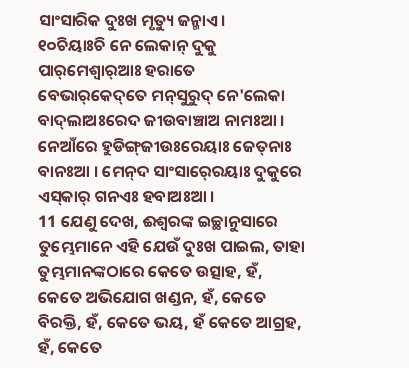ସାଂସାରିକ ଦୁଃଖ ମୃତ୍ୟୁ ଜନ୍ମାଏ।
୧୦ଚିୟାଃଚି ନେ ଲେକାନ୍‌ ଦୁକୁ ପାର୍‌ମେଶ୍ୱାର୍‌ଆଃ ହରାତେ ବେଭାର୍‌କେଦ୍‌ତେ ମନ୍‌ସୁରୁଦ୍‌ ନେ'ଲେକା ବାଦ୍‌ଲାଅଃରେଦ ଜୀଉବାଞ୍ଚାଅ ନାମଃଆ । ନେଆଁରେ ହୁଡିଙ୍ଗ୍‌ଜୀଉଃରେୟାଃ ଜେତ୍‌ନାଃ ବାନଃଆ । ମେନ୍‌ଦ ସାଂସାର୍‍ରେୟାଃ ଦୁକୁରେ ଏସ୍‌କାର୍‌ ଗନଏଃ ହବାଅଃଆ ।
11 ଯେଣୁ ଦେଖ, ଈଶ୍ବରଙ୍କ ଇଚ୍ଛାନୁସାରେ ତୁମ୍ଭେମାନେ ଏହି ଯେଉଁ ଦୁଃଖ ପାଇଲ, ତାହା ତୁମ୍ଭମାନଙ୍କଠାରେ କେତେ ଉତ୍ସାହ, ହଁ, କେତେ ଅଭିଯୋଗ ଖଣ୍ଡନ, ହଁ, କେତେ ବିରକ୍ତି, ହଁ, କେତେ ଭୟ, ହଁ କେତେ ଆଗ୍ରହ, ହଁ, କେତେ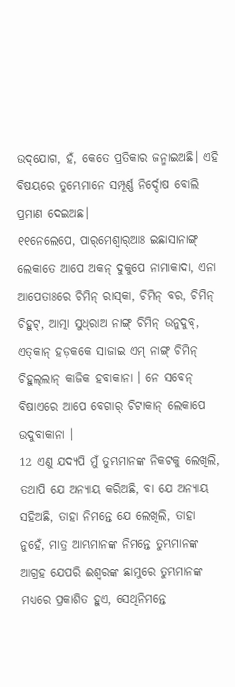ଉଦ୍‌ଯୋଗ, ହଁ, କେତେ ପ୍ରତିକାର ଜନ୍ମାଇଅଛି। ଏହି ବିଷୟରେ ତୁମ୍ଭେମାନେ ସମ୍ପୂର୍ଣ୍ଣ ନିର୍ଦ୍ଦୋଷ ବୋଲି ପ୍ରମାଣ ଦେଇଅଛ।
୧୧ନେଲେପେ, ପାର୍‌ମେଶ୍ୱାର୍‌ଆଃ ଇଛାସାନାଙ୍ଗ୍‌ ଲେକାତେ ଆପେ ଅକନ୍‌ ଦୁକୁପେ ନାମାକାଦା, ଏନା ଆପେତାଃରେ ଚିମିନ୍‌ ରାସ୍‌କା, ଚିମିନ୍‌ ବର, ଚିମିନ୍‌ ଚିହୁଟ୍‌, ଆତ୍ମା ସୁଧ୍‌ରାଅ ନାଙ୍ଗ୍‌ ଚିମିନ୍‌ ଉନୁଦୁବ୍‌, ଏତ୍‌କାନ୍‌ ହଡ଼କକେ ସାଜାଇ ଏମ୍‌ ନାଙ୍ଗ୍‌ ଚିମିନ୍‌ ଚିହୁଲ୍‌ଲାନ୍‌ କାଜିକ ହବାକାନା । ନେ ସବେନ୍‌ ବିଷାଏରେ ଆପେ ବେଗାର୍‌ ଚିଟାକାନ୍‌ ଲେକାପେ ଉଦୁବାକାନା ।
12 ଏଣୁ ଯଦ୍ୟପି ମୁଁ ତୁମ୍ଭମାନଙ୍କ ନିକଟକୁ ଲେଖିଲି, ତଥାପି ଯେ ଅନ୍ୟାୟ କରିଅଛି, ବା ଯେ ଅନ୍ୟାୟ ସହିଅଛି, ତାହା ନିମନ୍ତେ ଯେ ଲେଖିଲି, ତାହା ନୁହେଁ, ମାତ୍ର ଆମ୍ଭମାନଙ୍କ ନିମନ୍ତେ ତୁମ୍ଭମାନଙ୍କ ଆଗ୍ରହ ଯେପରି ଈଶ୍ବରଙ୍କ ଛାମୁରେ ତୁମ୍ଭମାନଙ୍କ ମଧ୍ୟରେ ପ୍ରକାଶିତ ହୁଏ, ସେଥିନିମନ୍ତେ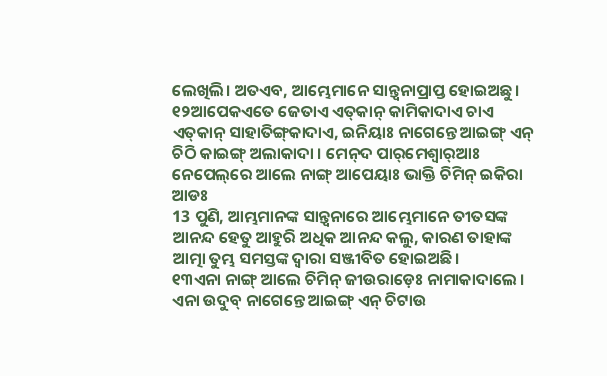ଲେଖିଲି। ଅତଏବ, ଆମ୍ଭେମାନେ ସାନ୍ତ୍ୱନାପ୍ରାପ୍ତ ହୋଇଅଛୁ।
୧୨ଆପେକଏତେ ଜେତାଏ ଏତ୍‌କାନ୍‌ କାମିକାଦାଏ ଚାଏ ଏତ୍‌କାନ୍‌ ସାହାତିଙ୍ଗ୍‌କାଦାଏ, ଇନିୟାଃ ନାଗେନ୍ତେ ଆଇଙ୍ଗ୍‌ ଏନ୍‌ ଚିଠି କାଇଙ୍ଗ୍‌ ଅଲାକାଦା । ମେନ୍‌ଦ ପାର୍‌ମେଶ୍ୱାର୍‌ଆଃ ନେପେଲ୍‌ରେ ଆଲେ ନାଙ୍ଗ୍‌ ଆପେୟାଃ ଭାକ୍ତି ଚିମିନ୍‌ ଇକିରା ଆଡଃ
13 ପୁଣି, ଆମ୍ଭମାନଙ୍କ ସାନ୍ତ୍ୱନାରେ ଆମ୍ଭେମାନେ ତୀତସଙ୍କ ଆନନ୍ଦ ହେତୁ ଆହୁରି ଅଧିକ ଆନନ୍ଦ କଲୁ, କାରଣ ତାହାଙ୍କ ଆତ୍ମା ତୁମ୍ଭ ସମସ୍ତଙ୍କ ଦ୍ୱାରା ସଞ୍ଜୀବିତ ହୋଇଅଛି।
୧୩ଏନା ନାଙ୍ଗ୍‌ ଆଲେ ଚିମିନ୍‌ ଜୀଉରାଡ଼େଃ ନାମାକାଦାଲେ । ଏନା ଉଦୁବ୍‌ ନାଗେନ୍ତେ ଆଇଙ୍ଗ୍‌ ଏନ୍‌ ଚିଟାଉ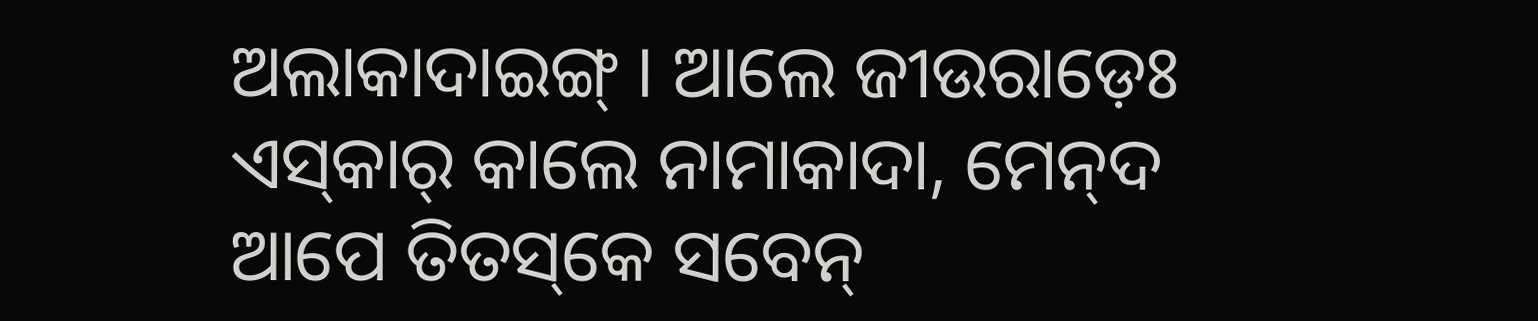ଅଲାକାଦାଇଙ୍ଗ୍‌ । ଆଲେ ଜୀଉରାଡ଼େଃ ଏସ୍‌କାର୍‌ କାଲେ ନାମାକାଦା, ମେନ୍‌ଦ ଆପେ ତିତସ୍‌କେ ସବେନ୍‌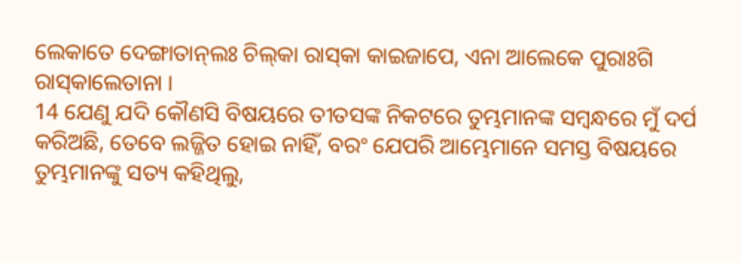ଲେକାତେ ଦେଙ୍ଗାତାନ୍‌ଲଃ ଚିଲ୍‌କା ରାସ୍‌କା କାଇଜାପେ, ଏନା ଆଲେକେ ପୁରାଃଗି ରାସ୍‌କାଲେତାନା ।
14 ଯେଣୁ ଯଦି କୌଣସି ବିଷୟରେ ତୀତସଙ୍କ ନିକଟରେ ତୁମ୍ଭମାନଙ୍କ ସମ୍ବନ୍ଧରେ ମୁଁ ଦର୍ପ କରିଅଛି, ତେବେ ଲଜ୍ଜିତ ହୋଇ ନାହିଁ, ବରଂ ଯେପରି ଆମ୍ଭେମାନେ ସମସ୍ତ ବିଷୟରେ ତୁମ୍ଭମାନଙ୍କୁ ସତ୍ୟ କହିଥିଲୁ,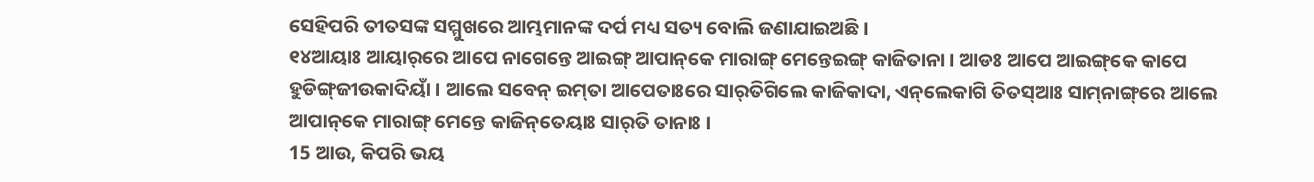ସେହିପରି ତୀତସଙ୍କ ସମ୍ମୁଖରେ ଆମ୍ଭମାନଙ୍କ ଦର୍ପ ମଧ୍ୟ ସତ୍ୟ ବୋଲି ଜଣାଯାଇଅଛି।
୧୪ଆୟାଃ ଆୟାର୍‌ରେ ଆପେ ନାଗେନ୍ତେ ଆଇଙ୍ଗ୍‌ ଆପାନ୍‌କେ ମାରାଙ୍ଗ୍‌ ମେନ୍ତେଇଙ୍ଗ୍‌ କାଜିତାନା । ଆଡଃ ଆପେ ଆଇଙ୍ଗ୍‌କେ କାପେ ହୁଡିଙ୍ଗ୍‌ଜୀଉକାଦିୟାଁ । ଆଲେ ସବେନ୍‌ ଇମ୍‌ତା ଆପେତାଃରେ ସାର୍‌ତିଗିଲେ କାଜିକାଦା, ଏନ୍‌ଲେକାଗି ତିତସ୍‌ଆଃ ସାମ୍‌ନାଙ୍ଗ୍‌ରେ ଆଲେ ଆପାନ୍‌କେ ମାରାଙ୍ଗ୍‌ ମେନ୍ତେ କାଜିନ୍‌ତେୟାଃ ସାର୍‌ତି ତାନାଃ ।
15 ଆଉ, କିପରି ଭୟ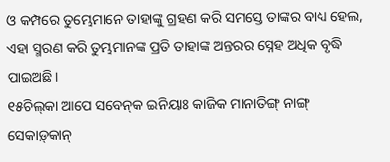ଓ କମ୍ପରେ ତୁମ୍ଭେମାନେ ତାହାଙ୍କୁ ଗ୍ରହଣ କରି ସମସ୍ତେ ତାଙ୍କର ବାଧ୍ୟ ହେଲ, ଏହା ସ୍ମରଣ କରି ତୁମ୍ଭମାନଙ୍କ ପ୍ରତି ତାହାଙ୍କ ଅନ୍ତରର ସ୍ନେହ ଅଧିକ ବୃଦ୍ଧି ପାଇଅଛି।
୧୫ଚିଲ୍‌କା ଆପେ ସବେନ୍‌କ ଇନିୟାଃ କାଜିକ ମାନାତିଙ୍ଗ୍‌ ନାଙ୍ଗ୍‌ ସେକାଡ଼୍‌କାନ୍‌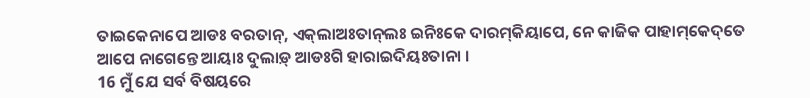ତାଇକେନାପେ ଆଡଃ ବରତାନ୍‌, ଏକ୍‌ଲାଅଃତାନ୍‌ଲଃ ଇନିଃକେ ଦାରମ୍‌କିୟାପେ, ନେ କାଜିକ ପାହାମ୍‌କେଦ୍‌ତେ ଆପେ ନାଗେନ୍ତେ ଆୟାଃ ଦୁଲାଡ଼୍‌ ଆଡଃଗି ହାରାଇଦିୟଃତାନା ।
16 ମୁଁ ଯେ ସର୍ବ ବିଷୟରେ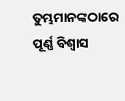ତୁମ୍ଭମାନଙ୍କଠାରେ ପୂର୍ଣ୍ଣ ବିଶ୍ୱାସ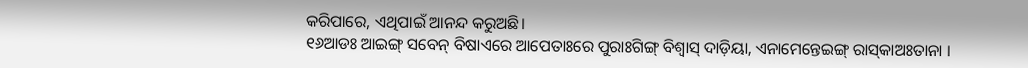କରିପାରେ, ଏଥିପାଇଁ ଆନନ୍ଦ କରୁଅଛି।
୧୬ଆଡଃ ଆଇଙ୍ଗ୍‌ ସବେନ୍‌ ବିଷାଏରେ ଆପେତାଃରେ ପୁରାଃଗିଙ୍ଗ୍‌ ବିଶ୍ୱାସ୍‌ ଦାଡ଼ିୟା, ଏନାମେନ୍ତେଇଙ୍ଗ୍‌ ରାସ୍‌କାଅଃତାନା ।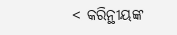< କରିନ୍ଥୀୟଙ୍କ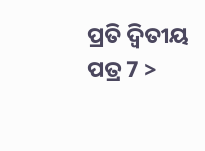ପ୍ରତି ଦ୍ୱିତୀୟ ପତ୍ର 7 >